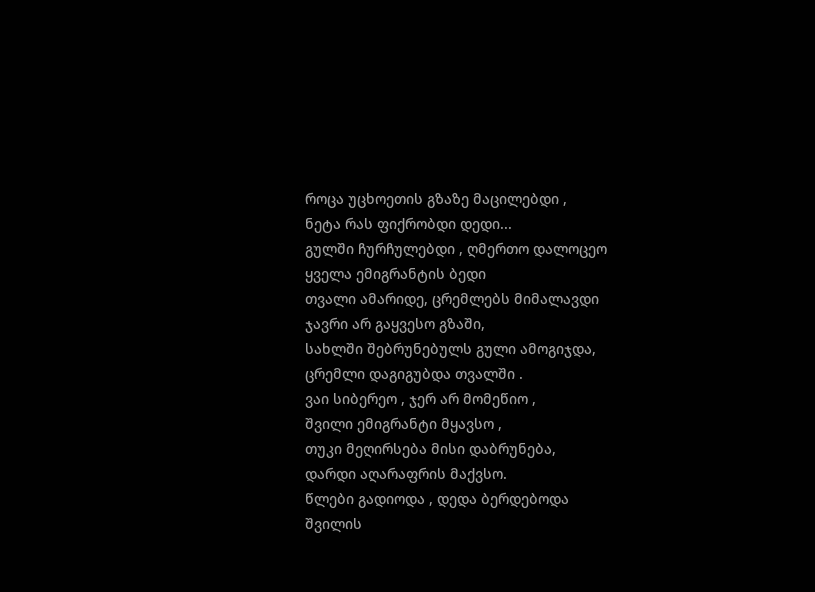როცა უცხოეთის გზაზე მაცილებდი ,
ნეტა რას ფიქრობდი დედი...
გულში ჩურჩულებდი , ღმერთო დალოცეო
ყველა ემიგრანტის ბედი
თვალი ამარიდე, ცრემლებს მიმალავდი
ჯავრი არ გაყვესო გზაში,
სახლში შებრუნებულს გული ამოგიჯდა,
ცრემლი დაგიგუბდა თვალში .
ვაი სიბერეო , ჯერ არ მომეწიო ,
შვილი ემიგრანტი მყავსო ,
თუკი მეღირსება მისი დაბრუნება,
დარდი აღარაფრის მაქვსო.
წლები გადიოდა , დედა ბერდებოდა
შვილის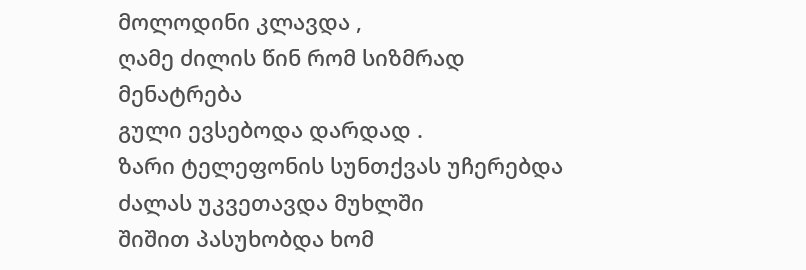მოლოდინი კლავდა ,
ღამე ძილის წინ რომ სიზმრად მენატრება
გული ევსებოდა დარდად .
ზარი ტელეფონის სუნთქვას უჩერებდა
ძალას უკვეთავდა მუხლში
შიშით პასუხობდა ხომ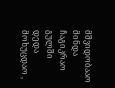მშვიდობააო
მინდა ჩაგიკრაო გულში
დედა მოხუცდაო ,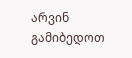არვინ გამიბედოთ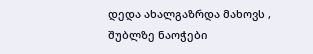დედა ახალგაზრდა მახოვს ,
შუბლზე ნაოჭები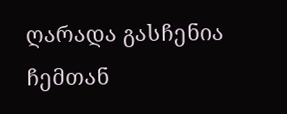ღარადა გასჩენია
ჩემთან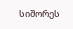სიშორეს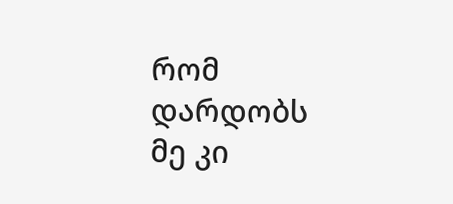რომ დარდობს
მე კი